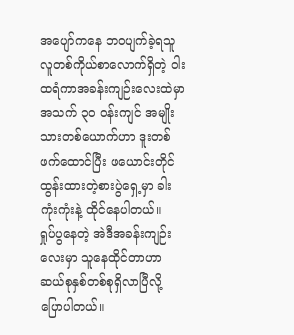အပျော်ကနေ ဘဝပျက်ခဲ့ရသူ
လူတစ်ကိုယ်စာလောက်ရှိတဲ့ ဝါးထရံကာအခန်းကျဉ်းလေးထဲမှာ အသက် ၃၀ ဝန်းကျင် အမျိုးသားတစ်ယောက်ဟာ ဒူးတစ်ဖက်ထောင်ပြီး ဖယောင်းတိုင်ထွန်းထားတဲ့စားပွဲရှေ့မှာ ခါးကုံးကုံးနဲ့ ထိုင်နေပါတယ်။
ရှုပ်ပွနေတဲ့ အဲဒီအခန်းကျဉ်းလေးမှာ သူနေထိုင်တာဟာ ဆယ်စုနှစ်တစ်စုရှိလာပြီလို့ ပြောပါတယ်။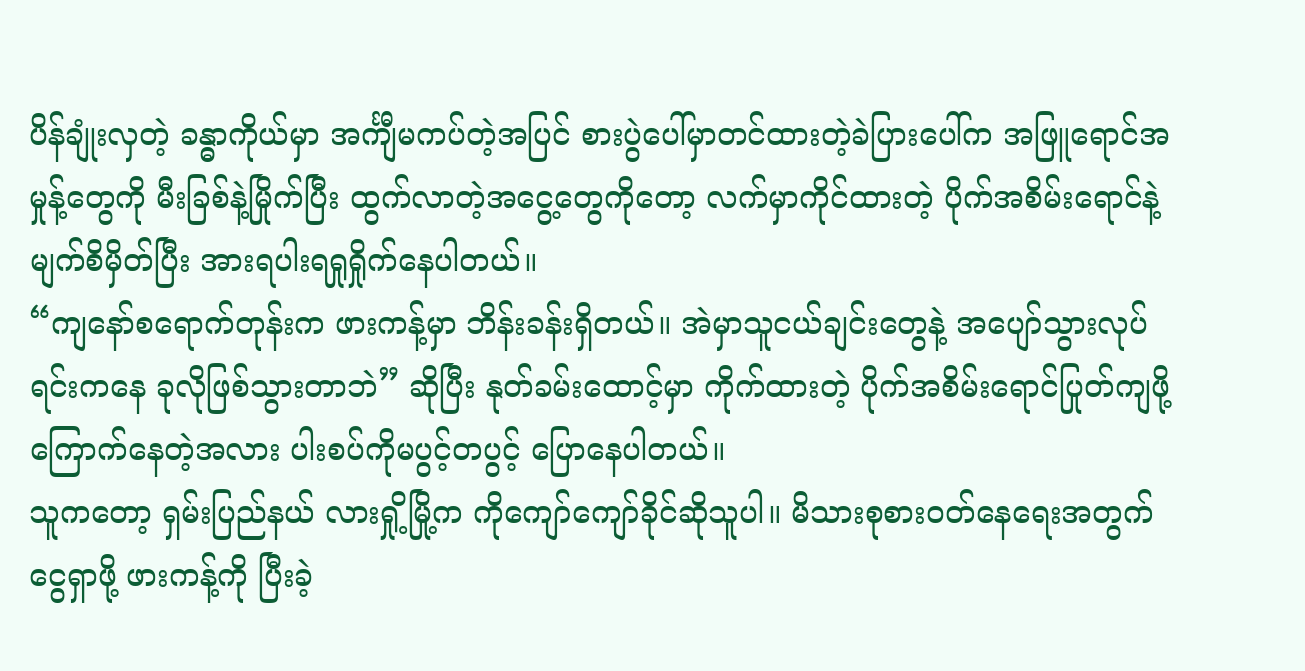ပိန်ချုံးလှတဲ့ ခန္ဓာကိုယ်မှာ အင်္ကျီမကပ်တဲ့အပြင် စားပွဲပေါ်မှာတင်ထားတဲ့ခဲပြားပေါ်က အဖြူရောင်အမှုန့်တွေကို မီးခြစ်နဲ့မြိုက်ပြီး ထွက်လာတဲ့အငွေ့တွေကိုတော့ လက်မှာကိုင်ထားတဲ့ ပိုက်အစိမ်းရောင်နဲ့ မျက်စိမှိတ်ပြီး အားရပါးရရှုရှိုက်နေပါတယ်။
“ကျနော်စရောက်တုန်းက ဖားကန့်မှာ ဘိန်းခန်းရှိတယ်။ အဲမှာသူငယ်ချင်းတွေနဲ့ အပျော်သွားလုပ်ရင်းကနေ ခုလိုဖြစ်သွားတာဘဲ” ဆိုပြီး နုတ်ခမ်းထောင့်မှာ ကိုက်ထားတဲ့ ပိုက်အစိမ်းရောင်ပြုတ်ကျဖို့ ကြောက်နေတဲ့အလား ပါးစပ်ကိုမပွင့်တပွင့် ပြောနေပါတယ်။
သူကတော့ ရှမ်းပြည်နယ် လားရှို့မြို့က ကိုကျော်ကျော်ခိုင်ဆိုသူပါ။ မိသားစုစားဝတ်နေရေးအတွက် ငွေရှာဖို့ ဖားကန့်ကို ပြီးခဲ့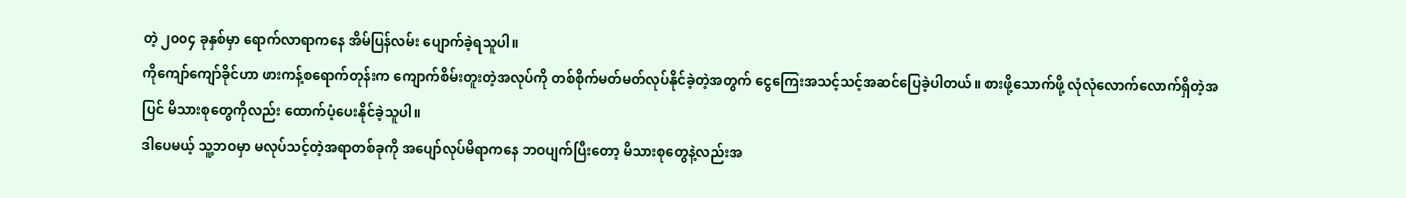တဲ့ ၂၀၀၄ ခုနှစ်မှာ ရောက်လာရာကနေ အိမ်ပြန်လမ်း ပျောက်ခဲ့ရသူပါ။
ကိုကျော်ကျော်ခိုင်ဟာ ဖားကန့်စရောက်တုန်းက ကျောက်စိမ်းတူးတဲ့အလုပ်ကို တစ်စိုက်မတ်မတ်လုပ်နိုင်ခဲ့တဲ့အတွက် ငွေကြေးအသင့်သင့်အဆင်ပြေခဲ့ပါတယ်။ စားဖို့သောက်ဖို့ လုံလုံလောက်လောက်ရှိတဲ့အပြင် မိသားစုတွေကိုလည်း ထောက်ပံ့ပေးနိုင်ခဲ့သူပါ။
ဒါပေမယ့် သူ့ဘဝမှာ မလုပ်သင့်တဲ့အရာတစ်ခုကို အပျော်လုပ်မိရာကနေ ဘဝပျက်ပြီးတော့ မိသားစုတွေနဲ့လည်းအ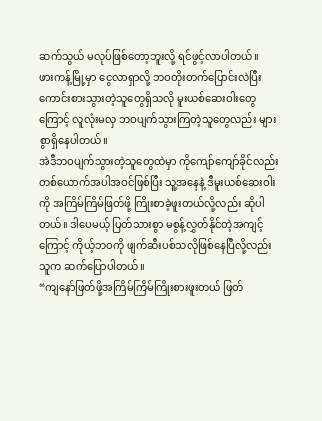ဆက်သွယ် မလုပ်ဖြစ်တော့ဘူးလို့ ရင်ဖွင့်လာပါတယ်။
ဖားကန့်မြို့မှာ ငွေလာရှာလို့ ဘဝတိုးတက်ပြောင်းလဲပြီး ကောင်းစားသွားတဲ့သူတွေရှိသလို မူးယစ်ဆေးဝါးတွေကြောင့် လူလုံးမလှ ဘဝပျက်သွားကြတဲ့သူတွေလည်း များစွာရှိနေပါတယ်။
အဲဒီဘဝပျက်သွားတဲ့သူတွေထဲမှာ ကိုကျော်ကျော်ခိုင်လည်းတစ်ယောက်အပါအဝင်ဖြစ်ပြီး သူ့အနေနဲ့ ဒီမူးယစ်ဆေးဝါးကို အကြိမ်ကြိမ်ဖြတ်ဖို့ ကြိုးစာခဲ့ဖူးတယ်လို့လည်း ဆိုပါတယ်။ ဒါပေမယ့် ပြတ်သားစွာ မစွန့်လွှတ်နိုင်တဲ့အကျင့်ကြောင့် ကိုယ့်ဘဝကို ဖျက်ဆီးပစ်သလိုဖြစ်နေပြီလို့လည်း သူက ဆက်ပြောပါတယ်။
“ကျနော်ဖြတ်ဖို့အကြိမ်ကြိမ်ကြိုးစားဖူးတယ် ဖြတ်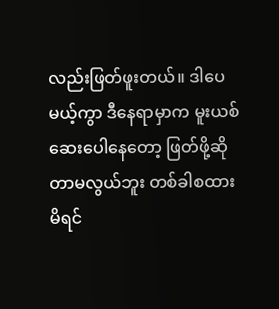လည်းဖြတ်ဖူးတယ်။ ဒါပေမယ့်ကွာ ဒီနေရာမှာက မူးယစ်ဆေးပေါနေတော့ ဖြတ်ဖို့ဆိုတာမလွယ်ဘူး တစ်ခါစထားမိရင်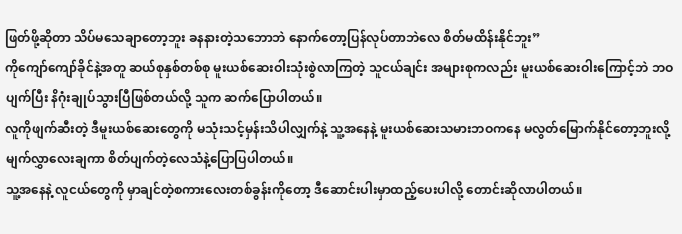ဖြတ်ဖို့ဆိုတာ သိပ်မသေချာတော့ဘူး ခနနားတဲ့သဘောဘဲ နောက်တော့ပြန်လုပ်တာဘဲလေ စိတ်မထိန်းနိုင်ဘူး”
ကိုကျော်ကျော်ခိုင်နဲ့အတူ ဆယ်စုနှစ်တစ်စု မူးယစ်ဆေးဝါးသုံးစွဲလာကြတဲ့ သူငယ်ချင်း အများစုကလည်း မူးယစ်ဆေးဝါးကြောင့်ဘဲ ဘဝပျက်ပြီး နိဂုံးချုပ်သွားပြီဖြစ်တယ်လို့ သူက ဆက်ပြောပါတယ်။
လူကိုဖျက်ဆီးတဲ့ ဒီမူးယစ်ဆေးတွေကို မသုံးသင့်မှန်းသိပါလျှက်နဲ့ သူ့အနေနဲ့ မူးယစ်ဆေးသမားဘဝကနေ မလွတ်မြောက်နိုင်တော့ဘူးလို့ မျက်လွှာလေးချကာ စိတ်ပျက်တဲ့လေသံနဲ့ပြောပြပါတယ်။
သူ့အနေနဲ့ လူငယ်တွေကို မှာချင်တဲ့စကားလေးတစ်ခွန်းကိုတော့ ဒီဆောင်းပါးမှာထည့်ပေးပါလို့ တောင်းဆိုလာပါတယ်။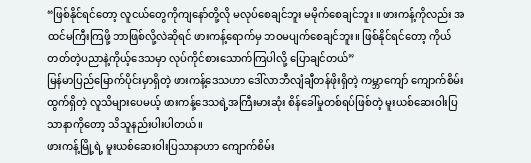“ဖြစ်နိုင်ရင်တော့ လူငယ်တွေကိုကျနော်တို့လို မလုပ်စေချင်ဘူး မမိုက်စေချင်ဘူး ။ ဖားကန့်ကိုလည်း အထင်မကြီးကြဖို့ ဘာဖြစ်လို့လဲဆိုရင် ဖားကန့်ရောက်မှ ဘဝမပျက်စေချင်ဘူး။ ဖြစ်နိုင်ရင်တော့ ကိုယ်တတ်တဲ့ပညာနဲ့ကိုယ့်ဒေသမှာ လုပ်ကိုင်စားသောက်ကြပါလို့ ပြောချင်တယ်”
မြန်မာပြည်မြောက်ပိုင်းမှာရှိတဲ့ ဖားကန့်ဒေသဟာ ဒေါ်လာဘီလျံချီတန်ဖိုးရှိတဲ့ ကမ္ဘာကျော် ကျောက်စိမ်းထွက်ရှိတဲ့ လူသိများပေမယ့် ဖားကန့်ဒေသရဲ့အကြီးမားဆုံး စိန်ခေါ်မှုတစ်ရပ်ဖြစ်တဲ့ မူးယစ်ဆေးဝါးပြသာနာကိုတော့ သိသူနည်းပါးပါတယ်။
ဖားကန့်မြို့ရဲ့ မူးယစ်ဆေးဝါးပြသာနာဟာ ကျောက်စိမ်း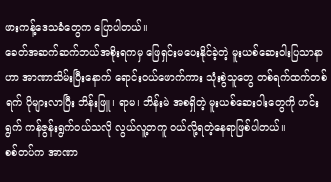ဖားကန့်ဒေသခံတွေက ပြောပါတယ်။
ခေတ်အဆက်ဆက်ဘယ်အစိုးရကမှ ဖြေရှင်းမပေးနိုင်ခဲ့တဲ့ မူးယစ်ဆေးဝါးပြသာနာဟာ အာဏာသိမ်းပြီးနောက် ရောင်းဝယ်ဖောက်ကား သုံးစွဲသူတွေ တစ်ရက်ထက်တစ်ရက် ပိုများလာပြီး ဘိန်းဖြူ၊ ရာမ၊ ဘိန်းမဲ အစရှိတဲ့ မူးယစ်ဆေးဝါးတွေကို ဟင်းရွက် ကန်ဇွန်းရွက်ဝယ်သလို လွယ်လူ့တကူ ဝယ်လို့ရတဲ့နေရာဖြစ်ပါတယ်။
စစ်တပ်က အာဏာ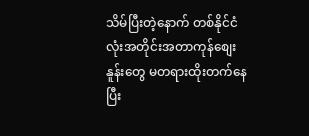သိမ်ပြီးတဲ့နောက် တစ်နိုင်ငံလုံးအတိုင်းအတာကုန်စျေးနူန်းတွေ မတရားထိုးတက်နေပြီး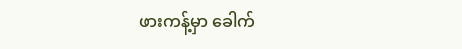ဖားကန့်မှာ ခေါက်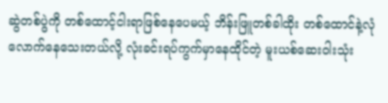ဆွဲတစ်ပွဲကို တစ်ထောင့်ငါးရာဖြစ်နေပေမယ့် ဘိန်းဖြူတစ်ခါထိုး တစ်ထောင်နဲ့လုံလောက်နေသေးတယ်လို့ လုံးခင်းရပ်ကွက်မှာနေထိုင်တဲ့ မူးယစ်ဆေးဝါးသုံး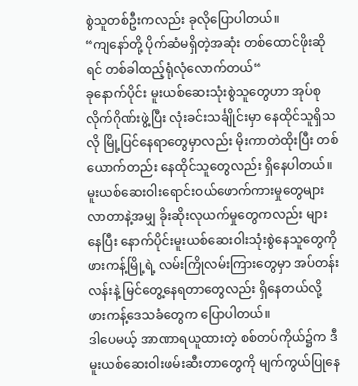စွဲသူတစ်ဦးကလည်း ခုလိုပြောပါတယ်။
“ကျနော်တို့ ပိုက်ဆံမရှိတဲ့အဆုံး တစ်ထောင်ဖိုးဆိုရင် တစ်ခါထည့်ရုံလုံလောက်တယ်“
ခုနောက်ပိုင်း မူးယစ်ဆေးသုံးစွဲသူတွေဟာ အုပ်စုလိုက်ဂိုဏ်းဖွဲ့ပြီး လုံးခင်းသင်္ချိုင်းမှာ နေထိုင်သူရှိသလို မြို့ပြင်နေရာတွေမှာလည်း မိုးကာတဲထိုးပြီး တစ်ယောက်တည်း နေထိုင်သူတွေလည်း ရှိနေပါတယ်။
မူးယစ်ဆေးဝါးရောင်းဝယ်ဖောက်ကားမှုတွေများလာတာနဲ့အမျှ ခိုးဆိုးလုယက်မှုတွေကလည်း များနေပြီး နောက်ပိုင်းမူးယစ်ဆေးဝါးသုံးစွဲနေသူတွေကို ဖားကန့်မြို့ရဲ့ လမ်းကြိုလမ်းကြားတွေမှာ အပ်တန်းလန်းနဲ့ မြင်တွေ့နေရတာတွေလည်း ရှိနေတယ်လို့ ဖားကန့်ဒေသခံတွေက ပြောပါတယ်။
ဒါပေမယ့် အာဏာရယူထားတဲ့ စစ်တပ်ကိုယ်၌က ဒီမူးယစ်ဆေးဝါးဖမ်းဆီးတာတွေကို မျက်ကွယ်ပြုနေ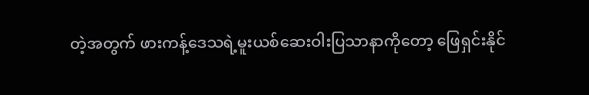တဲ့အတွက် ဖားကန့်ဒေသရဲ့မူးယစ်ဆေးဝါးပြသာနာကိုတော့ ဖြေရှင်းနိုင်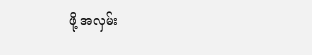ဖို့ အလှမ်း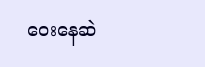ဝေးနေဆဲ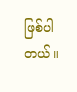ဖြစ်ပါတယ်။